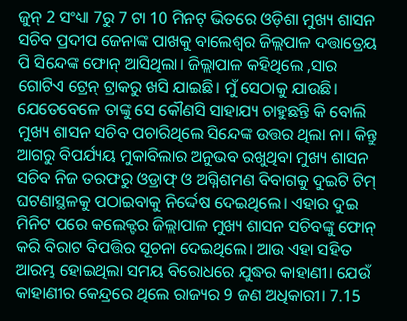ଜୁନ୍ 2 ସଂଧ୍ୟା 7ରୁ 7 ଟା 10 ମିନଟ୍ ଭିତରେ ଓଡ଼ିଶା ମୁଖ୍ୟ ଶାସନ ସଚିବ ପ୍ରଦୀପ ଜେନାଙ୍କ ପାଖକୁ ବାଲେଶ୍ୱର ଜିଲ୍ଲପାଳ ଦତ୍ତାତ୍ରେୟ ପି ସିନ୍ଦେଙ୍କ ଫୋନ୍ ଆସିଥିଲା। ଜିଲ୍ଲାପାଳ କହିଥିଲେ ,ସାର ଗୋଟିଏ ଟ୍ରେନ୍ ଟ୍ରାକରୁ ଖସି ଯାଇଛି। ମୁଁ ସେଠାକୁ ଯାଉଛି। ଯେତେବେଳେ ତାଙ୍କୁ ସେ କୌଣସି ସାହାଯ୍ୟ ଚାହୁଛନ୍ତି କି ବୋଲି ମୁଖ୍ୟ ଶାସନ ସଚିବ ପଚାରିଥିଲେ ସିନ୍ଦେଙ୍କ ଉତ୍ତର ଥିଲା ନା। କିନ୍ତୁ ଆଗରୁ ବିପର୍ଯ୍ୟୟ ମୁକାବିଲାର ଅନୁଭବ ରଖୁଥିବା ମୁଖ୍ୟ ଶାସନ ସଚିବ ନିଜ ତରଫରୁ ଓଡ୍ରାଫ୍ ଓ ଅଗ୍ନିଶମଣ ବିବାଗକୁ ଦୁଇଟି ଟିମ୍ ଘଟଣାସ୍ଥଳକୁ ପଠାଇବାକୁ ନିର୍ଦ୍ଦେଷ ଦେଇଥିଲେ। ଏହାର ଦୁଇ ମିନିଟ ପରେ କଲେକ୍ଟର ଜିଲ୍ଲାପାଳ ମୁଖ୍ୟ ଶାସନ ସଚିବଙ୍କୁ ଫୋନ୍ କରି ବିରାଟ ବିପତ୍ତିର ସୂଚନା ଦେଇଥିଲେ। ଆଉ ଏହା ସହିତ ଆରମ୍ଭ ହୋଇଥିଲା ସମୟ ବିରୋଧରେ ଯୁଦ୍ଧର କାହାଣୀ। ଯେଉଁ କାହାଣୀର କେନ୍ଦ୍ରରେ ଥିଲେ ରାଜ୍ୟର 9 ଜଣ ଅଧିକାରୀ। 7.15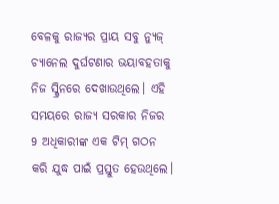ବେଳକୁ ରାଜ୍ୟର ପ୍ରାୟ ସବୁ ନ୍ୟୁଜ୍ ଚ୍ୟାନେଲ ଦୁର୍ଘଟଣାର ଭୟାବହତାକୁ ନିଜ ସ୍କ୍ରିନରେ ଦେଖାଉଥିଲେ। ଏହି ସମୟରେ ରାଜ୍ୟ ସରକାର ନିଜର 9 ଅଧିକାରୀଙ୍କ ଏକ ଟିମ୍ ଗଠନ କରି ଯୁଦ୍ଧ ପାଇଁ ପ୍ରସ୍ତୁତ ହେଉଥିଲେ।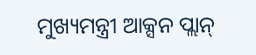ମୁଖ୍ୟମନ୍ତ୍ରୀ ଆକ୍ସନ ପ୍ଲାନ୍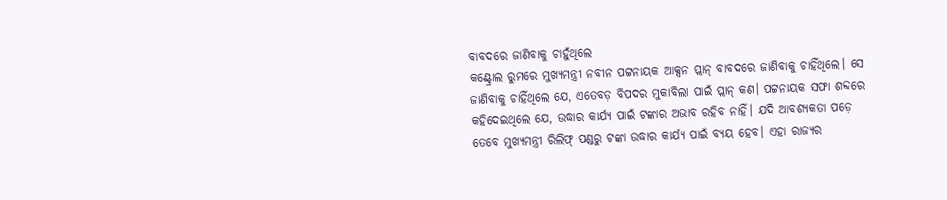ବାବଦରେ ଜାଣିବାକୁ ଚାହୁଁଥିଲେ
କଣ୍ଟ୍ରୋଲ ରୁମରେ ମୁଖ୍ୟମନ୍ତ୍ରୀ ନବୀନ ପଟ୍ଟନାୟକ ଆକ୍ସନ ପ୍ଲାନ୍ ବାବଦରେ ଜାଣିବାକୁ ଚାହିଁଥିଲେ। ସେ ଜାଣିବାକୁ ଚାହିଁଥିଲେ ଯେ, ଏତେବଡ଼ ବିପଦର ମୁକାବିଲା ପାଇଁ ପ୍ଲାନ୍ କଣ। ପଟ୍ଟନାୟକ ସଫା ଶବ୍ଦରେ କହିଦେଇଥିଲେ ଯେ, ଉଦ୍ଧାର କାର୍ଯ୍ୟ ପାଇଁ ଟଙ୍କାର ଅଭାବ ରହିବ ନାହିଁ। ଯଦି ଆବଶ୍ୟକତା ପଡ଼େ ତେବେ ମୁଖ୍ୟମନ୍ତ୍ରୀ ରିଲିଫ୍ ପଣ୍ଡରୁ ଟଙ୍କା ଉଦ୍ଧାର କାର୍ଯ୍ୟ ପାଇଁ ବ୍ୟୟ ହେବ। ଏହା ରାଜ୍ୟର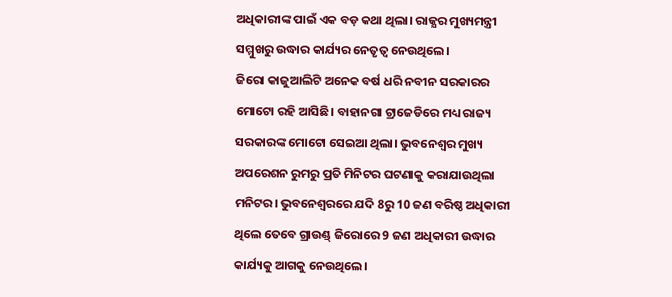ଅଧିକାରୀଙ୍କ ପାଇଁ ଏକ ବଡ଼ କଥା ଥିଲା। ରାଜ୍ଯର ମୁଖ୍ୟମନ୍ତ୍ରୀ ସମ୍ମୁଖରୁ ଉଦ୍ଧାର କାର୍ଯ୍ୟର ନେତୃତ୍ୱ ନେଉଥିଲେ।
ଜିରୋ କାଜୁଆଲିଟି ଅନେକ ବର୍ଷ ଧରି ନବୀନ ସରକାରର ମୋଟୋ ରହି ଆସିଛି। ବାହାନଗା ଟ୍ରାଜେଡିରେ ମଧ୍ୟ ରାଜ୍ୟ ସରକାରଙ୍କ ମୋଟୋ ସେଇଆ ଥିଲା। ଭୁବନେଶ୍ୱର ମୁଖ୍ୟ ଅପରେଶନ ରୁମରୁ ପ୍ରତି ମିନିଟର ଘଟଣାକୁ କରାଯାଉଥିଲା ମନିଟର। ଭୁବନେଶ୍ୱରରେ ଯଦି 8ରୁ 10 ଜଣ ବରିଷ୍ଠ ଅଧିକାରୀ ଥିଲେ ତେବେ ଗ୍ରାଉଣ୍ଡ୍ ଜିରୋରେ 9 ଜଣ ଅଧିକାରୀ ଉଦ୍ଧାର କାର୍ଯ୍ୟକୁ ଆଗକୁ ନେଉଥିଲେ।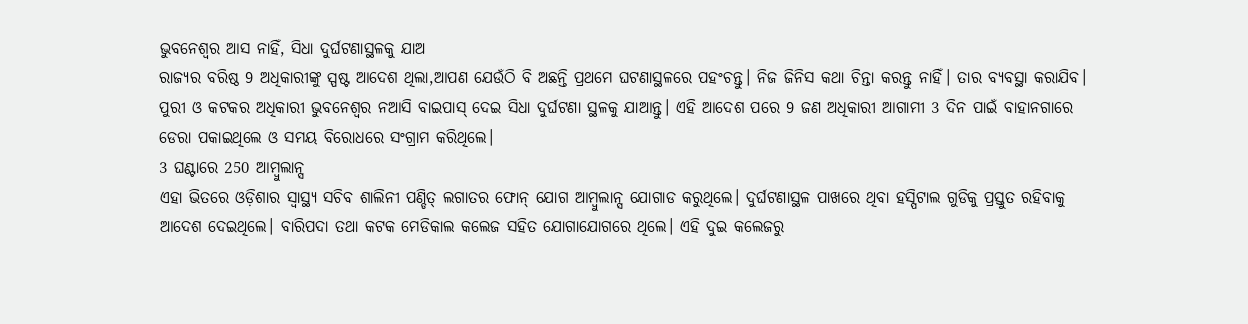ଭୁବନେଶ୍ୱର ଆସ ନାହିଁ, ସିଧା ଦୁର୍ଘଟଣାସ୍ଥଳକୁ ଯାଅ
ରାଜ୍ୟର ବରିଷ୍ଠ 9 ଅଧିକାରୀଙ୍କୁ ସ୍ପଷ୍ଟ ଆଦେଶ ଥିଲା,ଆପଣ ଯେଉଁଠି ବି ଅଛନ୍ତି ପ୍ରଥମେ ଘଟଣାସ୍ଥଳରେ ପହଂଚନ୍ତୁ। ନିଜ ଜିନିସ କଥା ଚିନ୍ତା କରନ୍ତୁ ନାହିଁ। ତାର ବ୍ୟବସ୍ଥା କରାଯିବ। ପୁରୀ ଓ କଟକର ଅଧିକାରୀ ଭୁବନେଶ୍ୱର ନଆସି ବାଇପାସ୍ ଦେଇ ସିଧା ଦୁର୍ଘଟଣା ସ୍ଥଳକୁ ଯାଆନ୍ତୁ। ଏହି ଆଦେଶ ପରେ 9 ଜଣ ଅଧିକାରୀ ଆଗାମୀ 3 ଦିନ ପାଇଁ ବାହାନଗାରେ ଡେରା ପକାଇଥିଲେ ଓ ସମୟ ବିରୋଧରେ ସଂଗ୍ରାମ କରିଥିଲେ।
3 ଘଣ୍ଟାରେ 250 ଆମ୍ବୁଲାନ୍ସ
ଏହା ଭିତରେ ଓଡ଼ିଶାର ସ୍ୱାସ୍ଥ୍ୟ ସଚିବ ଶାଲିନୀ ପଣ୍ଡିତ୍ ଲଗାତର ଫୋନ୍ ଯୋଗ ଆମ୍ବୁଲାନ୍ସ ଯୋଗାଡ କରୁଥିଲେ। ଦୁର୍ଘଟଣାସ୍ଥଳ ପାଖରେ ଥିବା ହସ୍ପିଟାଲ ଗୁଡିକୁ ପ୍ରସ୍ତୁତ ରହିବାକୁ ଆଦେଶ ଦେଇଥିଲେ। ବାରିପଦା ତଥା କଟକ ମେଡିକାଲ କଲେଜ ସହିତ ଯୋଗାଯୋଗରେ ଥିଲେ। ଏହି ଦୁଇ କଲେଜରୁ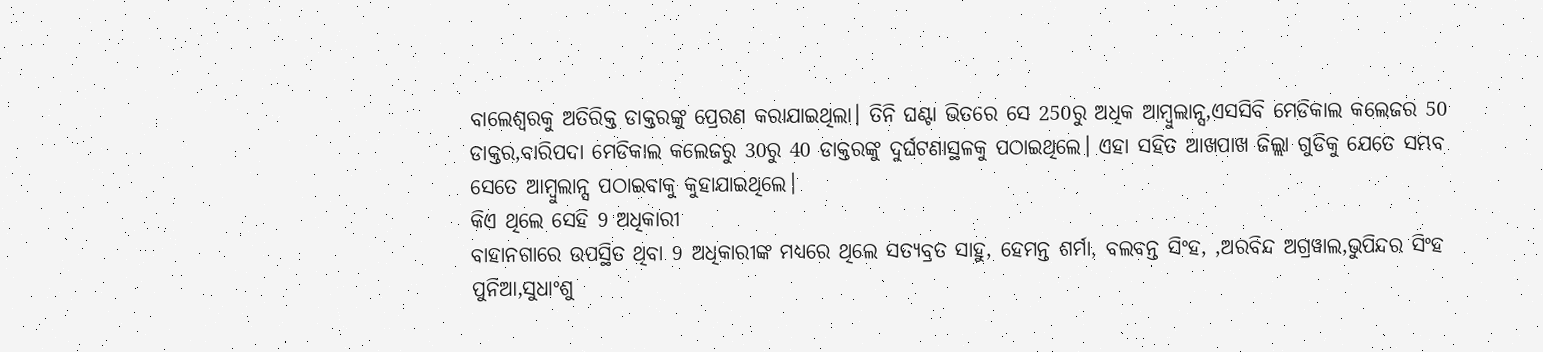ବାଲେଶ୍ୱରକୁ ଅତିରିକ୍ତ ଡାକ୍ତରଙ୍କୁ ପ୍ରେରଣ କରାଯାଇଥିଲା। ତିନି ଘଣ୍ଟା ଭିତରେ ସେ 250ରୁ ଅଧିକ ଆମ୍ବୁଲାନ୍ସ,ଏସସିବି ମେଡିକାଲ କଲେଜର 50 ଡାକ୍ତର,ବାରିପଦା ମେଡିକାଲ କଲେଜରୁ 30ରୁ 40 ଡାକ୍ତରଙ୍କୁ ଦୁର୍ଘଟଣାସ୍ଥଳକୁ ପଠାଇଥିଲେ। ଏହା ସହିତ ଆଖପାଖ ଜିଲ୍ଲା ଗୁଡିକୁ ଯେତେ ସମ୍ଭବ ସେତେ ଆମ୍ବୁଲାନ୍ସ ପଠାଇବାକୁ କୁହାଯାଇଥିଲେ।
କିଏ ଥିଲେ ସେହି 9 ଅଧିକାରୀ
ବାହାନଗାରେ ଉପସ୍ଥିତ ଥିବା 9 ଅଧିକାରୀଙ୍କ ମଧ୍ୟରେ ଥିଲେ ସତ୍ୟବ୍ରତ ସାହୁ, ହେମନ୍ତ ଶର୍ମା, ବଲବନ୍ତ ସିଂହ, ,ଅରବିନ୍ଦ ଅଗ୍ରୱାଲ,ଭୁପିନ୍ଦର ସିଂହ ପୁନିଆ,ସୁଧାଂଶୁ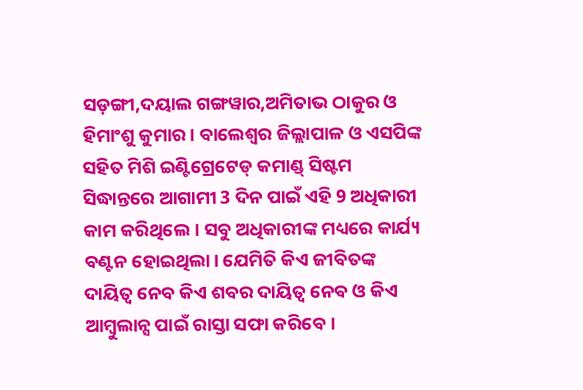ସଡ଼ଙ୍ଗୀ,ଦୟାଲ ଗଙ୍ଗୱାର,ଅମିତାଭ ଠାକୁର ଓ ହିମାଂଶୁ କୁମାର। ବାଲେଶ୍ୱର ଜିଲ୍ଲାପାଳ ଓ ଏସପିଙ୍କ ସହିତ ମିଶି ଇଣ୍ଟିଗ୍ରେଟେଡ୍ କମାଣ୍ଡ୍ ସିଷ୍ଟମ ସିଦ୍ଧାନ୍ତରେ ଆଗାମୀ 3 ଦିନ ପାଇଁ ଏହି 9 ଅଧିକାରୀ କାମ କରିଥିଲେ। ସବୁ ଅଧିକାରୀଙ୍କ ମଧ୍ୟରେ କାର୍ଯ୍ୟ ବଣ୍ଟନ ହୋଇଥିଲା। ଯେମିତି କିଏ ଜୀବିତଙ୍କ ଦାୟିତ୍ୱ ନେବ କିଏ ଶବର ଦାୟିତ୍ୱ ନେବ ଓ କିଏ ଆମ୍ୱୁଲାନ୍ସ ପାଇଁ ରାସ୍ତା ସଫା କରିବେ।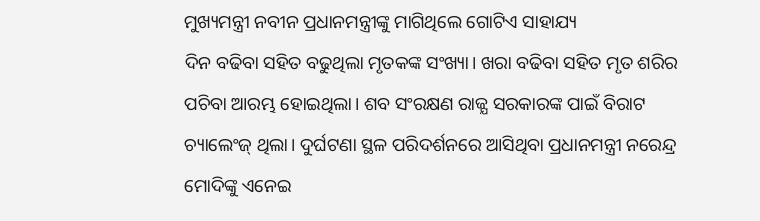ମୁଖ୍ୟମନ୍ତ୍ରୀ ନବୀନ ପ୍ରଧାନମନ୍ତ୍ରୀଙ୍କୁ ମାଗିଥିଲେ ଗୋଟିଏ ସାହାଯ୍ୟ
ଦିନ ବଢିବା ସହିତ ବଢୁଥିଲା ମୃତକଙ୍କ ସଂଖ୍ୟା। ଖରା ବଢିବା ସହିତ ମୃତ ଶରିର ପଚିବା ଆରମ୍ଭ ହୋଇଥିଲା। ଶବ ସଂରକ୍ଷଣ ରାଜ୍ଯ ସରକାରଙ୍କ ପାଇଁ ବିରାଟ ଚ୍ୟାଲେଂଜ୍ ଥିଲା। ଦୁର୍ଘଟଣା ସ୍ଥଳ ପରିଦର୍ଶନରେ ଆସିଥିବା ପ୍ରଧାନମନ୍ତ୍ରୀ ନରେନ୍ଦ୍ର ମୋଦିଙ୍କୁ ଏନେଇ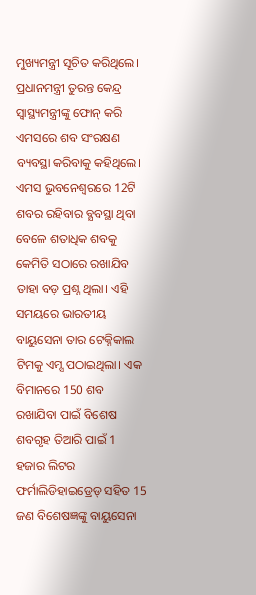ମୁଖ୍ୟମନ୍ତ୍ରୀ ସୂଚିତ କରିଥିଲେ। ପ୍ରଧାନମନ୍ତ୍ରୀ ତୁରନ୍ତ କେନ୍ଦ୍ର ସ୍ୱାସ୍ଥ୍ୟମନ୍ତ୍ରୀଙ୍କୁ ଫୋନ୍ କରି ଏମସରେ ଶବ ସଂରକ୍ଷଣ ବ୍ୟବସ୍ଥା କରିବାକୁ କହିଥିଲେ। ଏମସ ଭୁବନେଶ୍ୱରରେ 12ଟି ଶବର ରହିବାର ବ୍ଯବସ୍ଥା ଥିବା ବେଳେ ଶତାଧିକ ଶବକୁ କେମିତି ସଠାରେ ରଖାଯିବ ତାହା ବଡ଼ ପ୍ରଶ୍ନ ଥିଲା। ଏହି ସମୟରେ ଭାରତୀୟ ବାୟୁସେନା ତାର ଟେକ୍ନିକାଲ ଟିମକୁ ଏମ୍ସ ପଠାଇଥିଲା। ଏକ ବିମାନରେ 150 ଶବ ରଖାଯିବା ପାଇଁ ବିଶେଷ ଶବଗୃହ ତିଆରି ପାଇଁ 1 ହଜାର ଲିଟର ଫର୍ମାଲିଡିହାଇଡ୍ରେଡ୍ ସହିତ 15 ଜଣ ବିଶେଷଜ୍ଞଙ୍କୁ ବାୟୁସେନା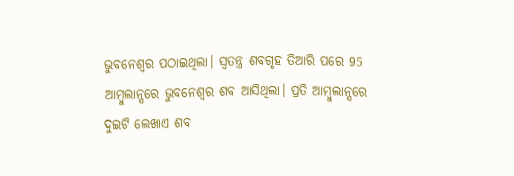ଭୁବନେଶ୍ୱର ପଠାଇଥିଲା। ସ୍ୱତନ୍ତ୍ର ଶବଗୃହ ତିଆରି ପରେ 95 ଆମ୍ବୁଲାନ୍ସରେ ଭୁବନେଶ୍ୱର ଶବ ଆସିଥିଲା। ପ୍ରତି ଆମ୍ବୁଲାନ୍ସରେ ଦୁଇଟି ଲେଖାଏ ଶବ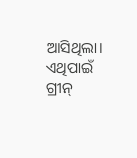ଆସିଥିଲା। ଏଥିପାଇଁ ଗ୍ରୀନ୍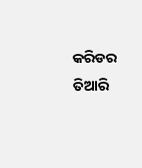କରିଡର ତିଆରି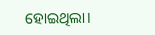ହୋଇଥିଲା।